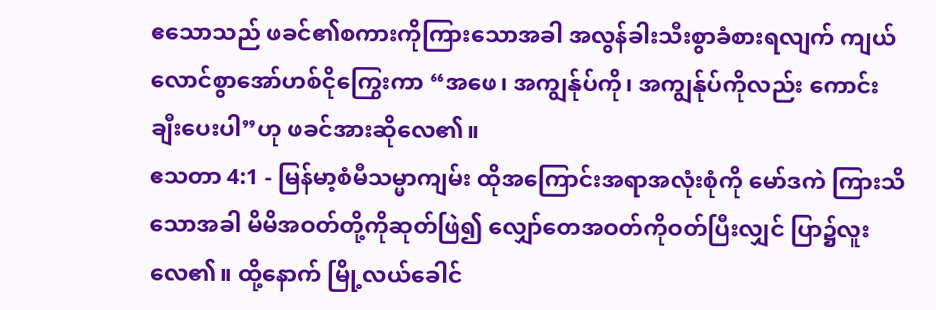ဧသောသည် ဖခင်၏စကားကိုကြားသောအခါ အလွန်ခါးသီးစွာခံစားရလျက် ကျယ်လောင်စွာအော်ဟစ်ငိုကြွေးကာ “အဖေ၊ အကျွန်ုပ်ကို၊ အကျွန်ုပ်ကိုလည်း ကောင်းချီးပေးပါ”ဟု ဖခင်အားဆိုလေ၏။
ဧသတာ 4:1 - မြန်မာ့စံမီသမ္မာကျမ်း ထိုအကြောင်းအရာအလုံးစုံကို မော်ဒကဲ ကြားသိသောအခါ မိမိအဝတ်တို့ကိုဆုတ်ဖြဲ၍ လျှော်တေအဝတ်ကိုဝတ်ပြီးလျှင် ပြာ၌လူးလေ၏။ ထို့နောက် မြို့လယ်ခေါင်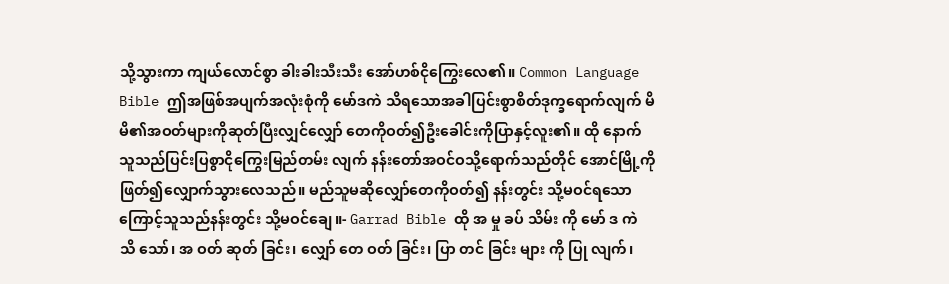သို့သွားကာ ကျယ်လောင်စွာ ခါးခါးသီးသီး အော်ဟစ်ငိုကြွေးလေ၏။ Common Language Bible ဤအဖြစ်အပျက်အလုံးစုံကို မော်ဒကဲ သိရသောအခါပြင်းစွာစိတ်ဒုက္ခရောက်လျက် မိမိ၏အဝတ်များကိုဆုတ်ပြီးလျှင်လျှော် တေကိုဝတ်၍ဦးခေါင်းကိုပြာနှင့်လူး၏။ ထို နောက်သူသည်ပြင်းပြစွာငိုကြွေးမြည်တမ်း လျက် နန်းတော်အဝင်ဝသို့ရောက်သည်တိုင် အောင်မြို့ကိုဖြတ်၍လျှောက်သွားလေသည်။ မည်သူမဆိုလျှော်တေကိုဝတ်၍ နန်းတွင်း သို့မဝင်ရသောကြောင့်သူသည်နန်းတွင်း သို့မဝင်ချေ။- Garrad Bible ထို အ မှု ခပ် သိမ်း ကို မော် ဒ ကဲ သိ သော်၊ အ ဝတ် ဆုတ် ခြင်း၊ လျှော် တေ ဝတ် ခြင်း၊ ပြာ တင် ခြင်း များ ကို ပြု လျက်၊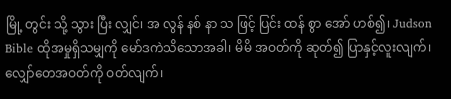မြို့ တွင်း သို့ သွား ပြီး လျှင်၊ အ လွန် နစ် နာ သ ဖြင့် ပြင်း ထန် စွာ အော် ဟစ်၍၊ Judson Bible ထိုအမှုရှိသမျှကို မော်ဒကဲသိသောအခါ၊ မိမိ အဝတ်ကို ဆုတ်၍ ပြာနှင့်လူးလျက်၊ လျှော်တေအဝတ်ကို ဝတ်လျက်၊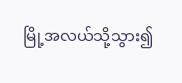မြို့အလယ်သို့သွား၍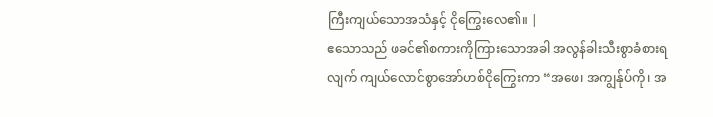ကြီးကျယ်သောအသံနှင့် ငိုကြွေးလေ၏။ |
ဧသောသည် ဖခင်၏စကားကိုကြားသောအခါ အလွန်ခါးသီးစွာခံစားရလျက် ကျယ်လောင်စွာအော်ဟစ်ငိုကြွေးကာ “အဖေ၊ အကျွန်ုပ်ကို၊ အ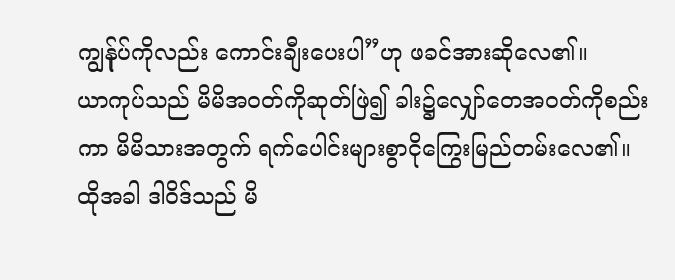ကျွန်ုပ်ကိုလည်း ကောင်းချီးပေးပါ”ဟု ဖခင်အားဆိုလေ၏။
ယာကုပ်သည် မိမိအဝတ်ကိုဆုတ်ဖြဲ၍ ခါး၌လျှော်တေအဝတ်ကိုစည်းကာ မိမိသားအတွက် ရက်ပေါင်းများစွာငိုကြွေးမြည်တမ်းလေ၏။
ထိုအခါ ဒါဝိဒ်သည် မိ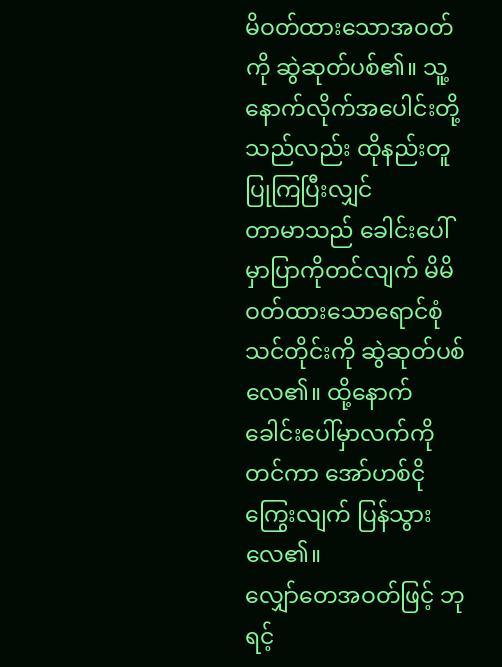မိဝတ်ထားသောအဝတ်ကို ဆွဲဆုတ်ပစ်၏။ သူ့နောက်လိုက်အပေါင်းတို့သည်လည်း ထိုနည်းတူ ပြုကြပြီးလျှင်
တာမာသည် ခေါင်းပေါ်မှာပြာကိုတင်လျက် မိမိဝတ်ထားသောရောင်စုံသင်တိုင်းကို ဆွဲဆုတ်ပစ်လေ၏။ ထို့နောက် ခေါင်းပေါ်မှာလက်ကိုတင်ကာ အော်ဟစ်ငိုကြွေးလျက် ပြန်သွားလေ၏။
လျှော်တေအဝတ်ဖြင့် ဘုရင့်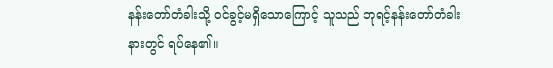နန်းတော်တံခါးသို့ ဝင်ခွင့်မရှိသောကြောင့် သူသည် ဘုရင့်နန်းတော်တံခါးနားတွင် ရပ်နေ၏။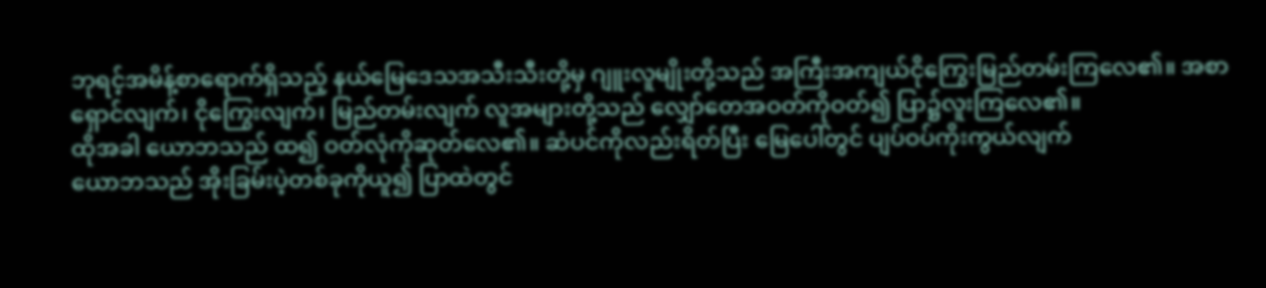ဘုရင့်အမိန့်စာရောက်ရှိသည့် နယ်မြေဒေသအသီးသီးတို့မှ ဂျူးလူမျိုးတို့သည် အကြီးအကျယ်ငိုကြွေးမြည်တမ်းကြလေ၏။ အစာရှောင်လျက်၊ ငိုကြွေးလျက်၊ မြည်တမ်းလျက် လူအများတို့သည် လျှော်တေအဝတ်ကိုဝတ်၍ ပြာ၌လူးကြလေ၏။
ထိုအခါ ယောဘသည် ထ၍ ဝတ်လုံကိုဆုတ်လေ၏။ ဆံပင်ကိုလည်းရိတ်ပြီး မြေပေါ်တွင် ပျပ်ဝပ်ကိုးကွယ်လျက်
ယောဘသည် အိုးခြမ်းပဲ့တစ်ခုကိုယူ၍ ပြာထဲတွင်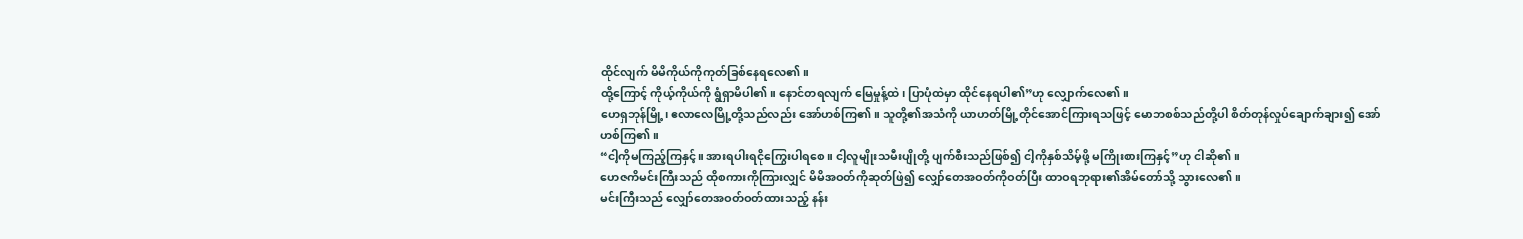ထိုင်လျက် မိမိကိုယ်ကိုကုတ်ခြစ်နေရလေ၏။
ထို့ကြောင့် ကိုယ့်ကိုယ်ကို ရွံရှာမိပါ၏။ နောင်တရလျက် မြေမှုန့်ထဲ၊ ပြာပုံထဲမှာ ထိုင်နေရပါ၏”ဟု လျှောက်လေ၏။
ဟေရှဘုန်မြို့၊ ဧလာလေမြို့တို့သည်လည်း အော်ဟစ်ကြ၏။ သူတို့၏အသံကို ယာဟတ်မြို့တိုင်အောင်ကြားရသဖြင့် မောဘစစ်သည်တို့ပါ စိတ်တုန်လှုပ်ချောက်ချား၍ အော်ဟစ်ကြ၏။
“ငါ့ကိုမကြည့်ကြနှင့်။ အားရပါးရငိုကြွေးပါရစေ။ ငါ့လူမျိုးသမီးပျိုတို့ ပျက်စီးသည်ဖြစ်၍ ငါ့ကိုနှစ်သိမ့်ဖို့ မကြိုးစားကြနှင့်”ဟု ငါဆို၏။
ဟေဇကိမင်းကြီးသည် ထိုစကားကိုကြားလျှင် မိမိအဝတ်ကိုဆုတ်ဖြဲ၍ လျှော်တေအဝတ်ကိုဝတ်ပြီး ထာဝရဘုရား၏အိမ်တော်သို့ သွားလေ၏။
မင်းကြီးသည် လျှော်တေအဝတ်ဝတ်ထားသည့် နန်း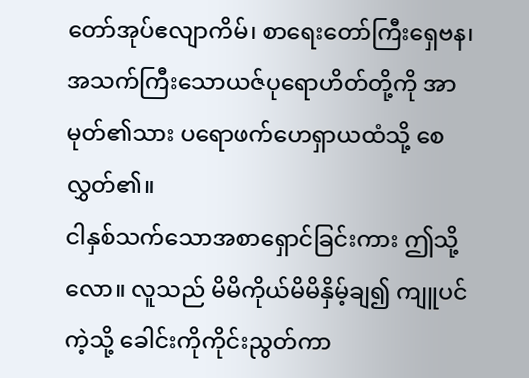တော်အုပ်ဧလျာကိမ်၊ စာရေးတော်ကြီးရှေဗန၊ အသက်ကြီးသောယဇ်ပုရောဟိတ်တို့ကို အာမုတ်၏သား ပရောဖက်ဟေရှာယထံသို့ စေလွှတ်၏။
ငါနှစ်သက်သောအစာရှောင်ခြင်းကား ဤသို့လော။ လူသည် မိမိကိုယ်မိမိနှိမ့်ချ၍ ကျူပင်ကဲ့သို့ ခေါင်းကိုကိုင်းညွတ်ကာ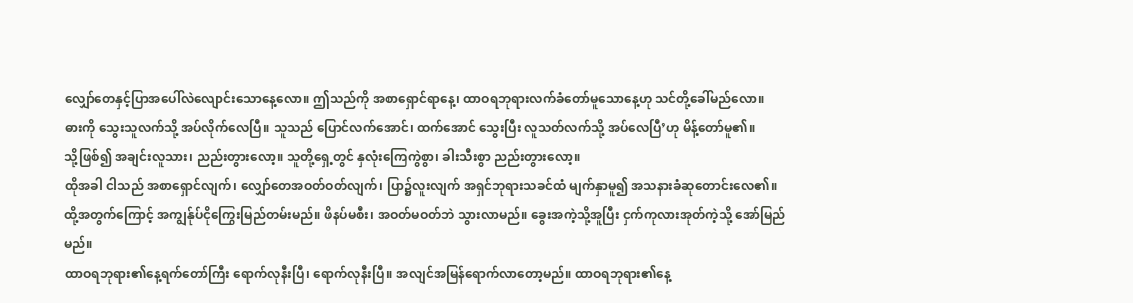လျှော်တေနှင့်ပြာအပေါ်လဲလျောင်းသောနေ့လော။ ဤသည်ကို အစာရှောင်ရာနေ့၊ ထာဝရဘုရားလက်ခံတော်မူသောနေ့ဟု သင်တို့ခေါ်မည်လော။
ဓားကို သွေးသူလက်သို့ အပ်လိုက်လေပြီ။ သူသည် ပြောင်လက်အောင်၊ ထက်အောင် သွေးပြီး လူသတ်လက်သို့ အပ်လေပြီ’ဟု မိန့်တော်မူ၏။
သို့ဖြစ်၍ အချင်းလူသား၊ ညည်းတွားလော့။ သူတို့ရှေ့တွင် နှလုံးကြေကွဲစွာ၊ ခါးသီးစွာ ညည်းတွားလော့။
ထိုအခါ ငါသည် အစာရှောင်လျက်၊ လျှော်တေအဝတ်ဝတ်လျက်၊ ပြာ၌လူးလျက် အရှင်ဘုရားသခင်ထံ မျက်နှာမူ၍ အသနားခံဆုတောင်းလေ၏။
ထို့အတွက်ကြောင့် အကျွန်ုပ်ငိုကြွေးမြည်တမ်းမည်။ ဖိနပ်မစီး၊ အဝတ်မဝတ်ဘဲ သွားလာမည်။ ခွေးအကဲ့သို့အူပြီး ငှက်ကုလားအုတ်ကဲ့သို့ အော်မြည်မည်။
ထာဝရဘုရား၏နေ့ရက်တော်ကြီး ရောက်လုနီးပြီ၊ ရောက်လုနီးပြီ။ အလျင်အမြန်ရောက်လာတော့မည်။ ထာဝရဘုရား၏နေ့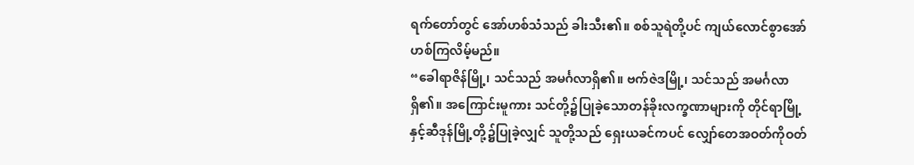ရက်တော်တွင် အော်ဟစ်သံသည် ခါးသီး၏။ စစ်သူရဲတို့ပင် ကျယ်လောင်စွာအော်ဟစ်ကြလိမ့်မည်။
“ခေါရာဇိန်မြို့၊ သင်သည် အမင်္ဂလာရှိ၏။ ဗက်ဇဲဒမြို့၊ သင်သည် အမင်္ဂလာရှိ၏။ အကြောင်းမူကား သင်တို့၌ပြုခဲ့သောတန်ခိုးလက္ခဏာများကို တိုင်ရာမြို့နှင့်ဆီဒုန်မြို့တို့၌ပြုခဲ့လျှင် သူတို့သည် ရှေးယခင်ကပင် လျှော်တေအဝတ်ကိုဝတ်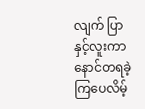လျက် ပြာနှင့်လူးကာ နောင်တရခဲ့ကြပေလိမ့်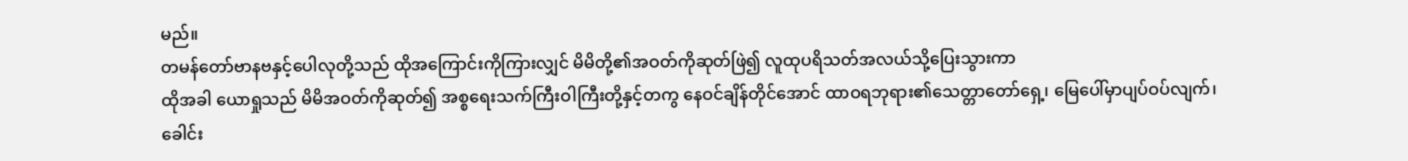မည်။
တမန်တော်ဗာနဗနှင့်ပေါလုတို့သည် ထိုအကြောင်းကိုကြားလျှင် မိမိတို့၏အဝတ်ကိုဆုတ်ဖြဲ၍ လူထုပရိသတ်အလယ်သို့ပြေးသွားကာ
ထိုအခါ ယောရှုသည် မိမိအဝတ်ကိုဆုတ်၍ အစ္စရေးသက်ကြီးဝါကြီးတို့နှင့်တကွ နေဝင်ချိန်တိုင်အောင် ထာဝရဘုရား၏သေတ္တာတော်ရှေ့၊ မြေပေါ်မှာပျပ်ဝပ်လျက်၊ ခေါင်း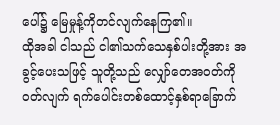ပေါ်၌ မြေမှုန့်ကိုတင်လျက်နေကြ၏။
ထိုအခါ ငါသည် ငါ၏သက်သေနှစ်ပါးတို့အား အခွင့်ပေးသဖြင့် သူတို့သည် လျှော်တေအဝတ်ကိုဝတ်လျက် ရက်ပေါင်းတစ်ထောင့်နှစ်ရာခြောက်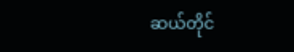ဆယ်တိုင်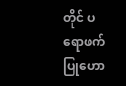တိုင် ပရောဖက်ပြုဟော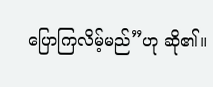ပြောကြလိမ့်မည်”ဟု ဆို၏။